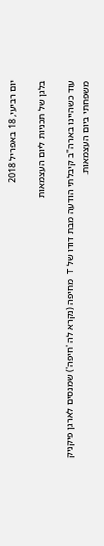יום רביעי, 18 באפריל 2018

בלגן של תכניות ליום העצמאות

עוד כשהיינו בארה"ב קיבלתי הודעה מבת דודו של T מחיפה (נקרא לה 'חיפה') שמנסים לארגן פיקניק משפחתי ביום העצמאות.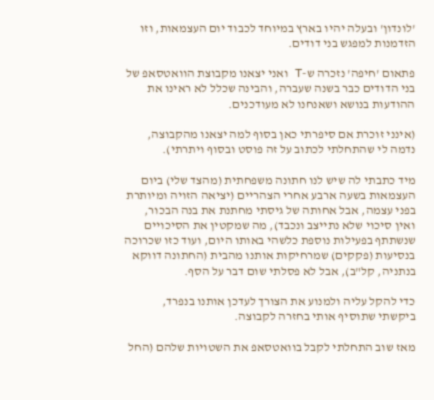'לונדון' ובעלה יהיו בארץ במיוחד לכבוד יום העצמאות, וזו הזדמנות למפגש בני דודים.

פתאום 'חיפה' נזכרה ש-T ואני יצאנו מקבוצת הוואטסאפ של בני הדודים כבר בשנה שעברה, והבינה שכלל לא ראינו את ההודעות בנושא ושאנחנו לא מעודכנים.

(אינני זוכרת אם סיפרתי כאן בסוף למה יצאנו מהקבוצה, נדמה לי שהתחלתי לכתוב על זה פוסט ובסוף ויתרתי).

מיד כתבתי לה שיש לנו חתונה משפחתית (מהצד שלי) ביום העצמאות בשעה ארבע אחרי הצהריים (יציאה הזויה ומיותרת בפני עצמה, אבל אחותה של גיסתי מחתנת את בנה הבכור, ואין סיכוי שלא נתייצב ונכבד), מה שמקטין את הסיכויים שנשתתף בפעילות נוספת כלשהי באותו היום, ועוד כזו שכרוכה בנסיעות (פקקים) שמרחיקות אותנו מהבית (החתונה דווקא בנתניה, קל"ב), אבל לא פסלתי שום דבר על הסף.

כדי להקל עליה ולמנוע את הצורך לעדכן אותנו בנפרד, ביקשתי שתוסיף אותי בחזרה לקבוצה.

מאז שוב התחלתי לקבל בוואטסאפ את השטויות שלהם (החל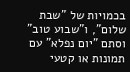בכמויות של "שבת שלום", ו"שבוע טוב" וסתם "יום נפלא" עם תמונות או קטעי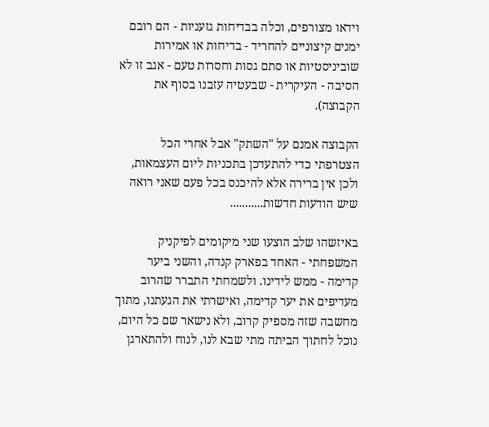וידאו מצורפים, וכלה בבדיחות גזעניות - הם רובם ימנים קיצוניים להחריד - בדיחות או אמירות שוביניסטיות או סתם גסות וחסרות טעם - אגב זו לא הסיבה - העיקרית - שבעטיה עזבנו בסוף את הקבוצה).

הקבוצה אמנם על "השתק" אבל אחרי הכל הצטרפתי כדי להתעדכן בתכניות ליום העצמאות, ולכן אין ברירה אלא להיכנס בכל פעם שאני רואה שיש הודעות חדשות...........

באיזשהו שלב הוצעו שני מיקומים לפיקניק המשפחתי - האחד בפארק קנדה, והשני ביער קדימה - ממש לידינו. ולשמחתי התברר שהרוב מעדיפים את יער קדימה, ואישרתי את הגעתנו, מתוך מחשבה שזה מספיק קרוב, ולא נישאר שם כל היום, נוכל לחתוך הביתה מתי שבא לנו, לנוח ולהתארגן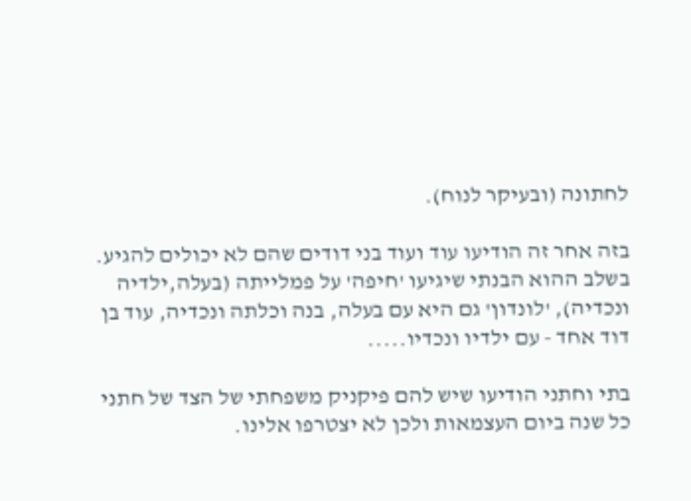לחתונה (ובעיקר לנוח).

בזה אחר זה הודיעו עוד ועוד בני דודים שהם לא יכולים להגיע. בשלב ההוא הבנתי שיגיעו 'חיפה' על פמלייתה (בעלה,ילדיה ונכדיה), 'לונדון' גם היא עם בעלה, בנה וכלתה ונכדיה, עוד בן דוד אחד - עם ילדיו ונכדיו.....

בתי וחתני הודיעו שיש להם פיקניק משפחתי של הצד של חתני כל שנה ביום העצמאות ולכן לא יצטרפו אלינו.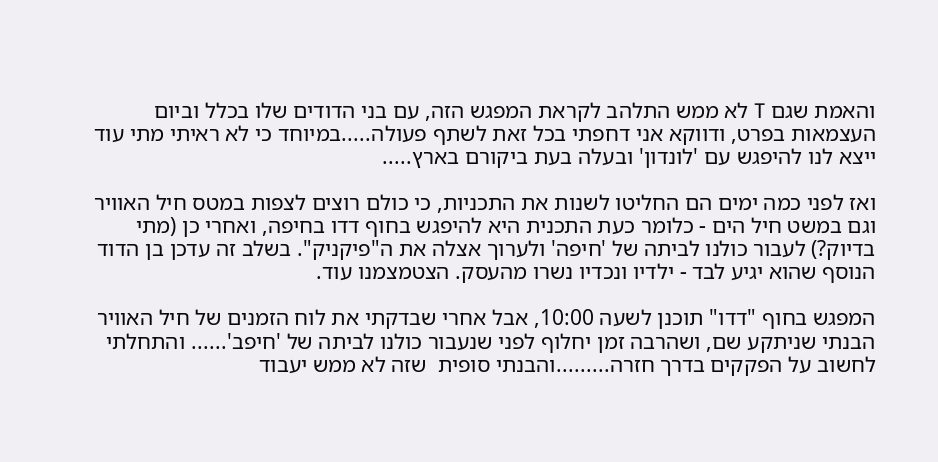והאמת שגם T לא ממש התלהב לקראת המפגש הזה, עם בני הדודים שלו בכלל וביום העצמאות בפרט, ודווקא אני דחפתי בכל זאת לשתף פעולה.....במיוחד כי לא ראיתי מתי עוד ייצא לנו להיפגש עם 'לונדון' ובעלה בעת ביקורם בארץ.....

ואז לפני כמה ימים הם החליטו לשנות את התכניות, כי כולם רוצים לצפות במטס חיל האוויר וגם במשט חיל הים - כלומר כעת התכנית היא להיפגש בחוף דדו בחיפה, ואחרי כן (מתי בדיוק?) לעבור כולנו לביתה של 'חיפה' ולערוך אצלה את ה"פיקניק". בשלב זה עדכן בן הדוד הנוסף שהוא יגיע לבד - ילדיו ונכדיו נשרו מהעסק. הצטמצמנו עוד.

המפגש בחוף "דדו" תוכנן לשעה 10:00, אבל אחרי שבדקתי את לוח הזמנים של חיל האוויר הבנתי שניתקע שם, ושהרבה זמן יחלוף לפני שנעבור כולנו לביתה של 'חיפב'...... והתחלתי לחשוב על הפקקים בדרך חזרה.........והבנתי סופית  שזה לא ממש יעבוד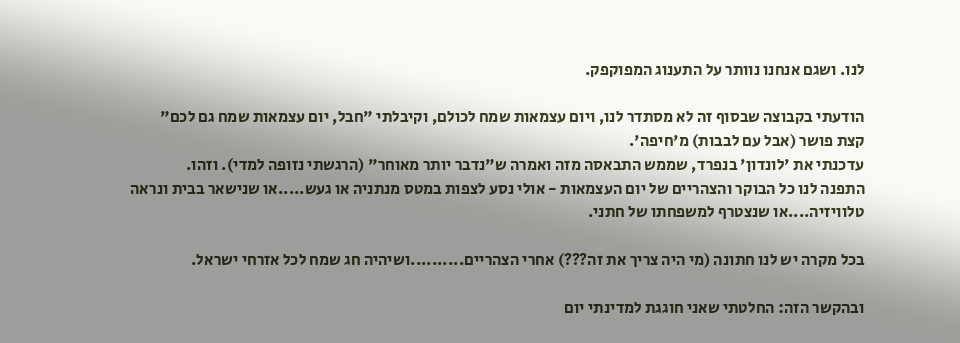לנו. ושגם אנחנו נוותר על התענוג המפוקפק.

הודעתי בקבוצה שבסוף זה לא מסתדר לנו, ויום עצמאות שמח לכולם, וקיבלתי "חבל, יום עצמאות שמח גם לכם" קצת פושר (אבל עם לבבות) מ'חיפה'.
עדכנתי את 'לונדון' בנפרד, שממש התבאסה מזה ואמרה ש"נדבר יותר מאוחר" (הרגשתי נזופה למדי). וזהו.
התפנה לנו כל הבוקר והצהריים של יום העצמאות - אולי נסע לצפות במטס מנתניה או געש.....או שנישאר בבית ונראה טלוויזיה....או שנצטרף למשפחתו של חתני.

בכל מקרה יש לנו חתונה (מי היה צריך את זה???) אחרי הצהריים..........ושיהיה חג שמח לכל אזרחי ישראל.

ובהקשר הזה: החלטתי שאני חוגגת למדינתי יום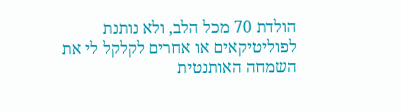הולדת 70 מכל הלב, ולא נותנת לפוליטיקאים או אחרים לקלקל לי את השמחה האותנטית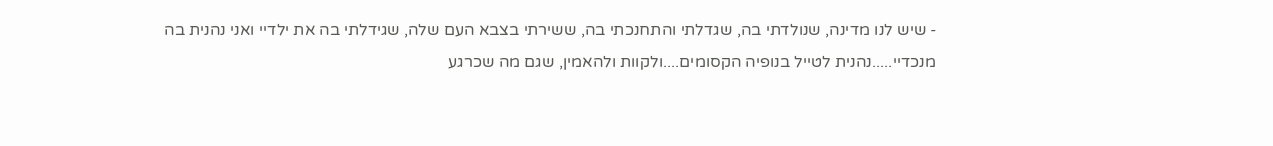- שיש לנו מדינה, שנולדתי בה, שגדלתי והתחנכתי בה, ששירתי בצבא העם שלה, שגידלתי בה את ילדיי ואני נהנית בה מנכדיי.....נהנית לטייל בנופיה הקסומים....ולקוות ולהאמין, שגם מה שכרגע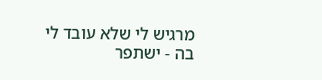מרגיש לי שלא עובד לי בה - ישתפר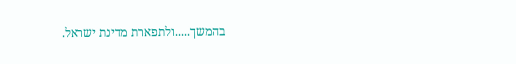בהמשך.....ולתפארת מדינת ישראל.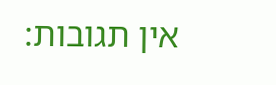אין תגובות: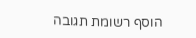הוסף רשומת תגובה